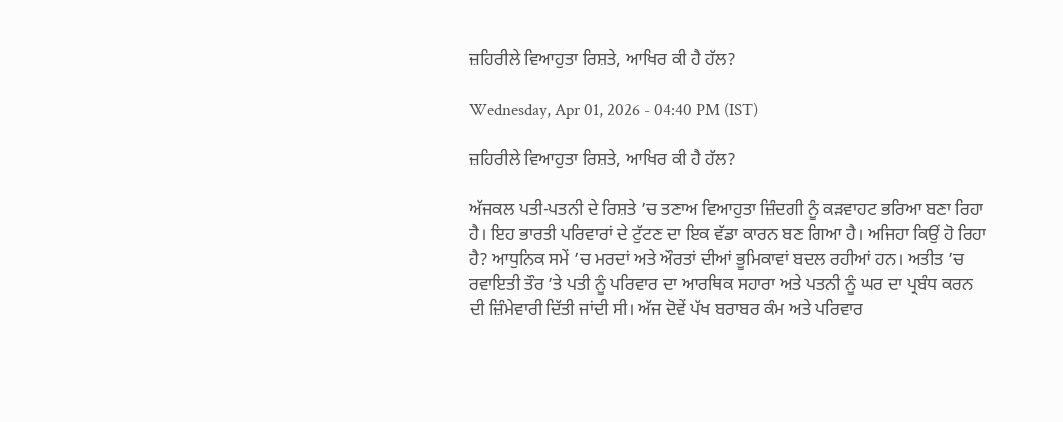ਜ਼ਹਿਰੀਲੇ ਵਿਆਹੁਤਾ ਰਿਸ਼ਤੇ, ਆਖਿਰ ਕੀ ਹੈ ਹੱਲ?

Wednesday, Apr 01, 2026 - 04:40 PM (IST)

ਜ਼ਹਿਰੀਲੇ ਵਿਆਹੁਤਾ ਰਿਸ਼ਤੇ, ਆਖਿਰ ਕੀ ਹੈ ਹੱਲ?

ਅੱਜਕਲ ਪਤੀ-ਪਤਨੀ ਦੇ ਰਿਸ਼ਤੇ ’ਚ ਤਣਾਅ ਵਿਆਹੁਤਾ ਜ਼ਿੰਦਗੀ ਨੂੰ ਕੜਵਾਹਟ ਭਰਿਆ ਬਣਾ ਰਿਹਾ ਹੈ। ਇਹ ਭਾਰਤੀ ਪਰਿਵਾਰਾਂ ਦੇ ਟੁੱਟਣ ਦਾ ਇਕ ਵੱਡਾ ਕਾਰਨ ਬਣ ਗਿਆ ਹੈ। ਅਜਿਹਾ ਕਿਉਂ ਹੋ ਰਿਹਾ ਹੈ? ਆਧੁਨਿਕ ਸਮੇਂ ’ਚ ਮਰਦਾਂ ਅਤੇ ਔਰਤਾਂ ਦੀਆਂ ਭੂਮਿਕਾਵਾਂ ਬਦਲ ਰਹੀਆਂ ਹਨ। ਅਤੀਤ ’ਚ ਰਵਾਇਤੀ ਤੌਰ ’ਤੇ ਪਤੀ ਨੂੰ ਪਰਿਵਾਰ ਦਾ ਆਰਥਿਕ ਸਹਾਰਾ ਅਤੇ ਪਤਨੀ ਨੂੰ ਘਰ ਦਾ ਪ੍ਰਬੰਧ ਕਰਨ ਦੀ ਜ਼ਿੰਮੇਵਾਰੀ ਦਿੱਤੀ ਜਾਂਦੀ ਸੀ। ਅੱਜ ਦੋਵੇਂ ਪੱਖ ਬਰਾਬਰ ਕੰਮ ਅਤੇ ਪਰਿਵਾਰ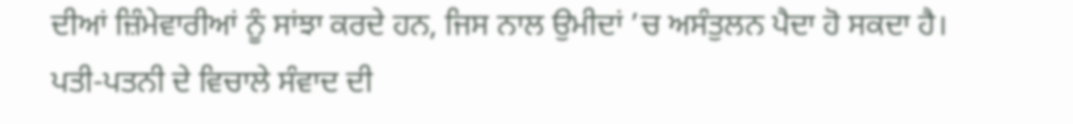ਦੀਆਂ ਜ਼ਿੰਮੇਵਾਰੀਆਂ ਨੂੰ ਸਾਂਝਾ ਕਰਦੇ ਹਨ, ਜਿਸ ਨਾਲ ਉਮੀਦਾਂ ’ਚ ਅਸੰਤੁਲਨ ਪੈਦਾ ਹੋ ਸਕਦਾ ਹੈ। ਪਤੀ-ਪਤਨੀ ਦੇ ਵਿਚਾਲੇ ਸੰਵਾਦ ਦੀ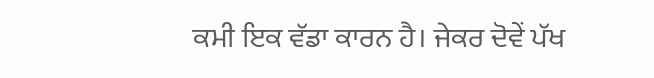ਕਮੀ ਇਕ ਵੱਡਾ ਕਾਰਨ ਹੈ। ਜੇਕਰ ਦੋਵੇਂ ਪੱਖ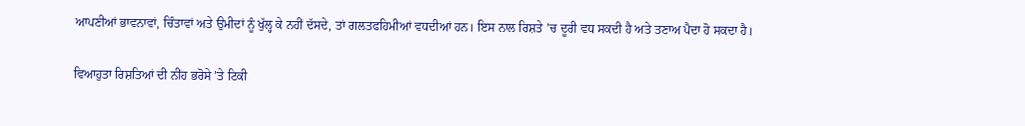ਆਪਣੀਆਂ ਭਾਵਨਾਵਾਂ, ਚਿੰਤਾਵਾਂ ਅਤੇ ਉਮੀਦਾਂ ਨੂੰ ਖੁੱਲ੍ਹ ਕੇ ਨਹੀਂ ਦੱਸਦੇ, ਤਾਂ ਗਲਤਫਹਿਮੀਆਂ ਵਧਦੀਆਂ ਹਨ। ਇਸ ਨਾਲ ਰਿਸ਼ਤੇ ’ਚ ਦੂਰੀ ਵਧ ਸਕਦੀ ਹੈ ਅਤੇ ਤਣਾਅ ਪੈਦਾ ਹੋ ਸਕਦਾ ਹੈ।

ਵਿਆਹੁਤਾ ਰਿਸ਼ਤਿਆਂ ਦੀ ਨੀਂਹ ਭਰੋਸੇ ’ਤੇ ਟਿਕੀ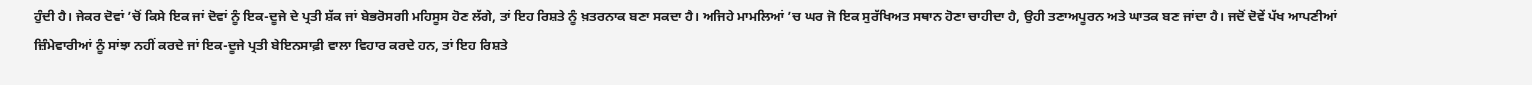ਹੁੰਦੀ ਹੈ। ਜੇਕਰ ਦੋਵਾਂ ’ਚੋਂ ਕਿਸੇ ਇਕ ਜਾਂ ਦੋਵਾਂ ਨੂੰ ਇਕ-ਦੂਜੇ ਦੇ ਪ੍ਰਤੀ ਸ਼ੱਕ ਜਾਂ ਬੇਭਰੋਸਗੀ ਮਹਿਸੂਸ ਹੋਣ ਲੱਗੇ, ਤਾਂ ਇਹ ਰਿਸ਼ਤੇ ਨੂੰ ਖ਼ਤਰਨਾਕ ਬਣਾ ਸਕਦਾ ਹੈ। ਅਜਿਹੇ ਮਾਮਲਿਆਂ ’ਚ ਘਰ ਜੋ ਇਕ ਸੁਰੱਖਿਅਤ ਸਥਾਨ ਹੋਣਾ ਚਾਹੀਦਾ ਹੈ, ਉਹੀ ਤਣਾਅਪੂਰਨ ਅਤੇ ਘਾਤਕ ਬਣ ਜਾਂਦਾ ਹੈ। ਜਦੋਂ ਦੋਵੇਂ ਪੱਖ ਆਪਣੀਆਂ ਜ਼ਿੰਮੇਵਾਰੀਆਂ ਨੂੰ ਸਾਂਝਾ ਨਹੀਂ ਕਰਦੇ ਜਾਂ ਇਕ-ਦੂਜੇ ਪ੍ਰਤੀ ਬੇਇਨਸਾਫ਼ੀ ਵਾਲਾ ਵਿਹਾਰ ਕਰਦੇ ਹਨ, ਤਾਂ ਇਹ ਰਿਸ਼ਤੇ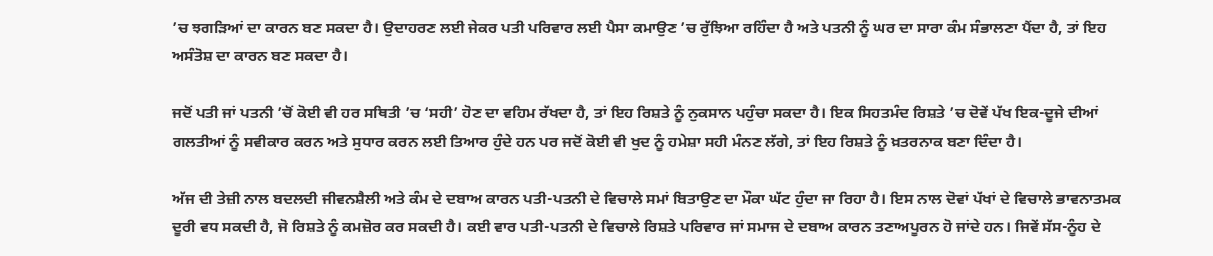’ਚ ਝਗੜਿਆਂ ਦਾ ਕਾਰਨ ਬਣ ਸਕਦਾ ਹੈ। ਉਦਾਹਰਣ ਲਈ ਜੇਕਰ ਪਤੀ ਪਰਿਵਾਰ ਲਈ ਪੈਸਾ ਕਮਾਉਣ ’ਚ ਰੁੱਝਿਆ ਰਹਿੰਦਾ ਹੈ ਅਤੇ ਪਤਨੀ ਨੂੰ ਘਰ ਦਾ ਸਾਰਾ ਕੰਮ ਸੰਭਾਲਣਾ ਪੈਂਦਾ ਹੈ, ਤਾਂ ਇਹ ਅਸੰਤੋਸ਼ ਦਾ ਕਾਰਨ ਬਣ ਸਕਦਾ ਹੈ।

ਜਦੋਂ ਪਤੀ ਜਾਂ ਪਤਨੀ ’ਚੋਂ ਕੋਈ ਵੀ ਹਰ ਸਥਿਤੀ ’ਚ ‘ਸਹੀ’ ਹੋਣ ਦਾ ਵਹਿਮ ਰੱਖਦਾ ਹੈ, ਤਾਂ ਇਹ ਰਿਸ਼ਤੇ ਨੂੰ ਨੁਕਸਾਨ ਪਹੁੰਚਾ ਸਕਦਾ ਹੈ। ਇਕ ਸਿਹਤਮੰਦ ਰਿਸ਼ਤੇ ’ਚ ਦੋਵੇਂ ਪੱਖ ਇਕ-ਦੂਜੇ ਦੀਆਂ ਗਲਤੀਆਂ ਨੂੰ ਸਵੀਕਾਰ ਕਰਨ ਅਤੇ ਸੁਧਾਰ ਕਰਨ ਲਈ ਤਿਆਰ ਹੁੰਦੇ ਹਨ ਪਰ ਜਦੋਂ ਕੋਈ ਵੀ ਖੁਦ ਨੂੰ ਹਮੇਸ਼ਾ ਸਹੀ ਮੰਨਣ ਲੱਗੇ, ਤਾਂ ਇਹ ਰਿਸ਼ਤੇ ਨੂੰ ਖ਼ਤਰਨਾਕ ਬਣਾ ਦਿੰਦਾ ਹੈ।

ਅੱਜ ਦੀ ਤੇਜ਼ੀ ਨਾਲ ਬਦਲਦੀ ਜੀਵਨਸ਼ੈਲੀ ਅਤੇ ਕੰਮ ਦੇ ਦਬਾਅ ਕਾਰਨ ਪਤੀ-ਪਤਨੀ ਦੇ ਵਿਚਾਲੇ ਸਮਾਂ ਬਿਤਾਉਣ ਦਾ ਮੌਕਾ ਘੱਟ ਹੁੰਦਾ ਜਾ ਰਿਹਾ ਹੈ। ਇਸ ਨਾਲ ਦੋਵਾਂ ਪੱਖਾਂ ਦੇ ਵਿਚਾਲੇ ਭਾਵਨਾਤਮਕ ਦੂਰੀ ਵਧ ਸਕਦੀ ਹੈ, ਜੋ ਰਿਸ਼ਤੇ ਨੂੰ ਕਮਜ਼ੋਰ ਕਰ ਸਕਦੀ ਹੈ। ਕਈ ਵਾਰ ਪਤੀ-ਪਤਨੀ ਦੇ ਵਿਚਾਲੇ ਰਿਸ਼ਤੇ ਪਰਿਵਾਰ ਜਾਂ ਸਮਾਜ ਦੇ ਦਬਾਅ ਕਾਰਨ ਤਣਾਅਪੂਰਨ ਹੋ ਜਾਂਦੇ ਹਨ। ਜਿਵੇਂ ਸੱਸ-ਨੂੰਹ ਦੇ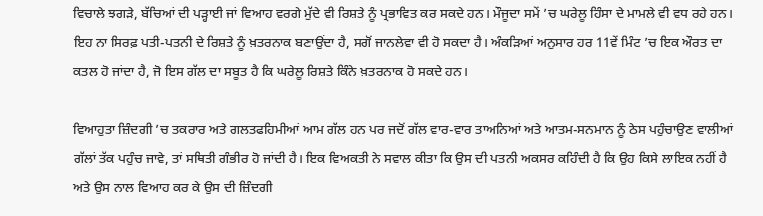ਵਿਚਾਲੇ ਝਗੜੇ, ਬੱਚਿਆਂ ਦੀ ਪੜ੍ਹਾਈ ਜਾਂ ਵਿਆਹ ਵਰਗੇ ਮੁੱਦੇ ਵੀ ਰਿਸ਼ਤੇ ਨੂੰ ਪ੍ਰਭਾਵਿਤ ਕਰ ਸਕਦੇ ਹਨ। ਮੌਜੂਦਾ ਸਮੇਂ ’ਚ ਘਰੇਲੂ ਹਿੰਸਾ ਦੇ ਮਾਮਲੇ ਵੀ ਵਧ ਰਹੇ ਹਨ। ਇਹ ਨਾ ਸਿਰਫ਼ ਪਤੀ-ਪਤਨੀ ਦੇ ਰਿਸ਼ਤੇ ਨੂੰ ਖ਼ਤਰਨਾਕ ਬਣਾਉਂਦਾ ਹੈ, ਸਗੋਂ ਜਾਨਲੇਵਾ ਵੀ ਹੋ ਸਕਦਾ ਹੈ। ਅੰਕੜਿਆਂ ਅਨੁਸਾਰ ਹਰ 11ਵੇਂ ਮਿੰਟ ’ਚ ਇਕ ਔਰਤ ਦਾ ਕਤਲ ਹੋ ਜਾਂਦਾ ਹੈ, ਜੋ ਇਸ ਗੱਲ ਦਾ ਸਬੂਤ ਹੈ ਕਿ ਘਰੇਲੂ ਰਿਸ਼ਤੇ ਕਿੰਨੇ ਖ਼ਤਰਨਾਕ ਹੋ ਸਕਦੇ ਹਨ।

ਵਿਆਹੁਤਾ ਜ਼ਿੰਦਗੀ ’ਚ ਤਕਰਾਰ ਅਤੇ ਗਲਤਫਹਿਮੀਆਂ ਆਮ ਗੱਲ ਹਨ ਪਰ ਜਦੋਂ ਗੱਲ ਵਾਰ-ਵਾਰ ਤਾਅਨਿਆਂ ਅਤੇ ਆਤਮ-ਸਨਮਾਨ ਨੂੰ ਠੇਸ ਪਹੁੰਚਾਉਣ ਵਾਲੀਆਂ ਗੱਲਾਂ ਤੱਕ ਪਹੁੰਚ ਜਾਵੇ, ਤਾਂ ਸਥਿਤੀ ਗੰਭੀਰ ਹੋ ਜਾਂਦੀ ਹੈ। ਇਕ ਵਿਅਕਤੀ ਨੇ ਸਵਾਲ ਕੀਤਾ ਕਿ ਉਸ ਦੀ ਪਤਨੀ ਅਕਸਰ ਕਹਿੰਦੀ ਹੈ ਕਿ ਉਹ ਕਿਸੇ ਲਾਇਕ ਨਹੀਂ ਹੈ ਅਤੇ ਉਸ ਨਾਲ ਵਿਆਹ ਕਰ ਕੇ ਉਸ ਦੀ ਜ਼ਿੰਦਗੀ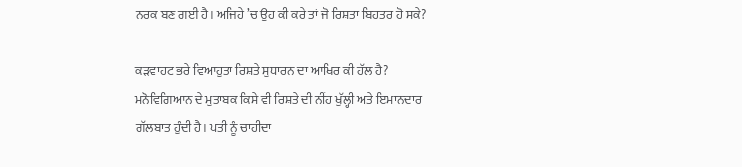ਨਰਕ ਬਣ ਗਈ ਹੈ। ਅਜਿਹੇ ’ਚ ਉਹ ਕੀ ਕਰੇ ਤਾਂ ਜੋ ਰਿਸ਼ਤਾ ਬਿਹਤਰ ਹੋ ਸਕੇ?

ਕੜਵਾਹਟ ਭਰੇ ਵਿਆਹੁਤਾ ਰਿਸ਼ਤੇ ਸੁਧਾਰਨ ਦਾ ਆਖਿਰ ਕੀ ਹੱਲ ਹੈ? ਮਨੋਵਿਗਿਆਨ ਦੇ ਮੁਤਾਬਕ ਕਿਸੇ ਵੀ ਰਿਸ਼ਤੇ ਦੀ ਨੀਂਹ ਖੁੱਲ੍ਹੀ ਅਤੇ ਇਮਾਨਦਾਰ ਗੱਲਬਾਤ ਹੁੰਦੀ ਹੈ। ਪਤੀ ਨੂੰ ਚਾਹੀਦਾ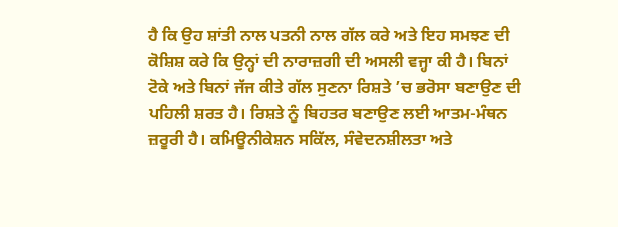ਹੈ ਕਿ ਉਹ ਸ਼ਾਂਤੀ ਨਾਲ ਪਤਨੀ ਨਾਲ ਗੱਲ ਕਰੇ ਅਤੇ ਇਹ ਸਮਝਣ ਦੀ ਕੋਸ਼ਿਸ਼ ਕਰੇ ਕਿ ਉਨ੍ਹਾਂ ਦੀ ਨਾਰਾਜ਼ਗੀ ਦੀ ਅਸਲੀ ਵਜ੍ਹਾ ਕੀ ਹੈ। ਬਿਨਾਂ ਟੋਕੇ ਅਤੇ ਬਿਨਾਂ ਜੱਜ ਕੀਤੇ ਗੱਲ ਸੁਣਨਾ ਰਿਸ਼ਤੇ ’ਚ ਭਰੋਸਾ ਬਣਾਉਣ ਦੀ ਪਹਿਲੀ ਸ਼ਰਤ ਹੈ। ਰਿਸ਼ਤੇ ਨੂੰ ਬਿਹਤਰ ਬਣਾਉਣ ਲਈ ਆਤਮ-ਮੰਥਨ ਜ਼ਰੂਰੀ ਹੈ। ਕਮਿਊਨੀਕੇਸ਼ਨ ਸਕਿੱਲ, ਸੰਵੇਦਨਸ਼ੀਲਤਾ ਅਤੇ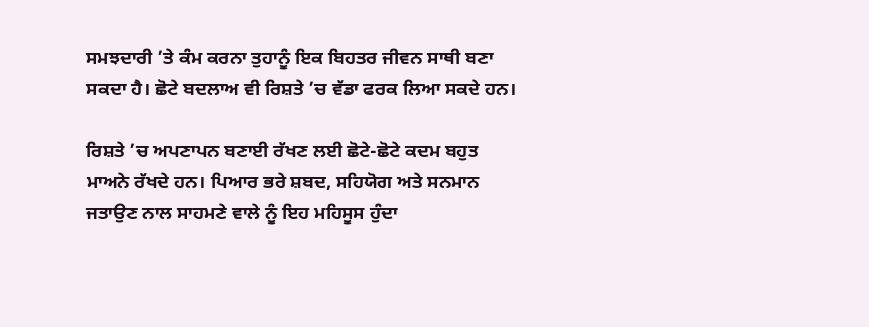ਸਮਝਦਾਰੀ ’ਤੇ ਕੰਮ ਕਰਨਾ ਤੁਹਾਨੂੰ ਇਕ ਬਿਹਤਰ ਜੀਵਨ ਸਾਥੀ ਬਣਾ ਸਕਦਾ ਹੈ। ਛੋਟੇ ਬਦਲਾਅ ਵੀ ਰਿਸ਼ਤੇ ’ਚ ਵੱਡਾ ਫਰਕ ਲਿਆ ਸਕਦੇ ਹਨ।

ਰਿਸ਼ਤੇ ’ਚ ਅਪਣਾਪਨ ਬਣਾਈ ਰੱਖਣ ਲਈ ਛੋਟੇ-ਛੋਟੇ ਕਦਮ ਬਹੁਤ ਮਾਅਨੇ ਰੱਖਦੇ ਹਨ। ਪਿਆਰ ਭਰੇ ਸ਼ਬਦ, ਸਹਿਯੋਗ ਅਤੇ ਸਨਮਾਨ ਜਤਾਉਣ ਨਾਲ ਸਾਹਮਣੇ ਵਾਲੇ ਨੂੰ ਇਹ ਮਹਿਸੂਸ ਹੁੰਦਾ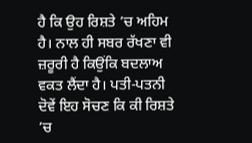ਹੈ ਕਿ ਉਹ ਰਿਸ਼ਤੇ ’ਚ ਅਹਿਮ ਹੈ। ਨਾਲ ਹੀ ਸਬਰ ਰੱਖਣਾ ਵੀ ਜ਼ਰੂਰੀ ਹੈ ਕਿਉਂਕਿ ਬਦਲਾਅ ਵਕਤ ਲੈਂਦਾ ਹੈ। ਪਤੀ-ਪਤਨੀ ਦੋਵੇਂ ਇਹ ਸੋਚਣ ਕਿ ਕੀ ਰਿਸ਼ਤੇ ’ਚ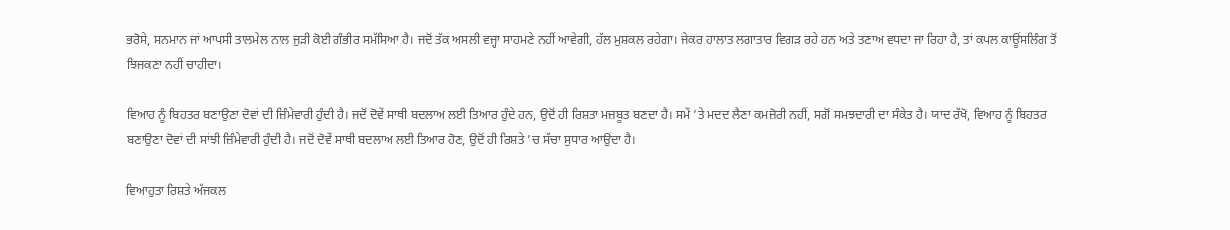ਭਰੋਸੇ, ਸਨਮਾਨ ਜਾਂ ਆਪਸੀ ਤਾਲਮੇਲ ਨਾਲ ਜੁੜੀ ਕੋਈ ਗੰਭੀਰ ਸਮੱਸਿਆ ਹੈ। ਜਦੋਂ ਤੱਕ ਅਸਲੀ ਵਜ੍ਹਾ ਸਾਹਮਣੇ ਨਹੀਂ ਆਵੇਗੀ, ਹੱਲ ਮੁਸ਼ਕਲ ਰਹੇਗਾ। ਜੇਕਰ ਹਾਲਾਤ ਲਗਾਤਾਰ ਵਿਗੜ ਰਹੇ ਹਨ ਅਤੇ ਤਣਾਅ ਵਧਦਾ ਜਾ ਰਿਹਾ ਹੈ, ਤਾਂ ਕਪਲ ਕਾਊਂਸਲਿੰਗ ਤੋਂ ਝਿਜਕਣਾ ਨਹੀਂ ਚਾਹੀਦਾ।

ਵਿਆਹ ਨੂੰ ਬਿਹਤਰ ਬਣਾਉਣਾ ਦੋਵਾਂ ਦੀ ਜ਼ਿੰਮੇਵਾਰੀ ਹੁੰਦੀ ਹੈ। ਜਦੋਂ ਦੋਵੇਂ ਸਾਥੀ ਬਦਲਾਅ ਲਈ ਤਿਆਰ ਹੁੰਦੇ ਹਨ, ਉਦੋਂ ਹੀ ਰਿਸ਼ਤਾ ਮਜ਼ਬੂਤ ਬਣਦਾ ਹੈ। ਸਮੇਂ ’ਤੇ ਮਦਦ ਲੈਣਾ ਕਮਜ਼ੋਰੀ ਨਹੀਂ, ਸਗੋਂ ਸਮਝਦਾਰੀ ਦਾ ਸੰਕੇਤ ਹੈ। ਯਾਦ ਰੱਖੋ, ਵਿਆਹ ਨੂੰ ਬਿਹਤਰ ਬਣਾਉਣਾ ਦੋਵਾਂ ਦੀ ਸਾਂਝੀ ਜ਼ਿੰਮੇਵਾਰੀ ਹੁੰਦੀ ਹੈ। ਜਦੋਂ ਦੋਵੇਂ ਸਾਥੀ ਬਦਲਾਅ ਲਈ ਤਿਆਰ ਹੋਣ, ਉਦੋਂ ਹੀ ਰਿਸ਼ਤੇ ’ਚ ਸੱਚਾ ਸੁਧਾਰ ਆਉਂਦਾ ਹੈ।

ਵਿਆਹੁਤਾ ਰਿਸ਼ਤੇ ਅੱਜਕਲ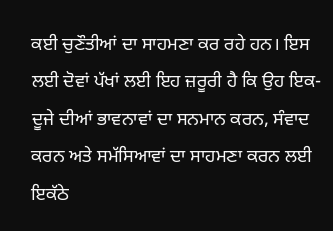ਕਈ ਚੁਣੌਤੀਆਂ ਦਾ ਸਾਹਮਣਾ ਕਰ ਰਹੇ ਹਨ। ਇਸ ਲਈ ਦੋਵਾਂ ਪੱਖਾਂ ਲਈ ਇਹ ਜ਼ਰੂਰੀ ਹੈ ਕਿ ਉਹ ਇਕ-ਦੂਜੇ ਦੀਆਂ ਭਾਵਨਾਵਾਂ ਦਾ ਸਨਮਾਨ ਕਰਨ, ਸੰਵਾਦ ਕਰਨ ਅਤੇ ਸਮੱਸਿਆਵਾਂ ਦਾ ਸਾਹਮਣਾ ਕਰਨ ਲਈ ਇਕੱਠੇ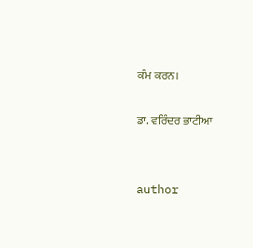ਕੰਮ ਕਰਨ।

ਡਾ. ਵਰਿੰਦਰ ਭਾਟੀਆ


author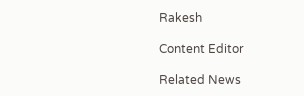Rakesh

Content Editor

Related News